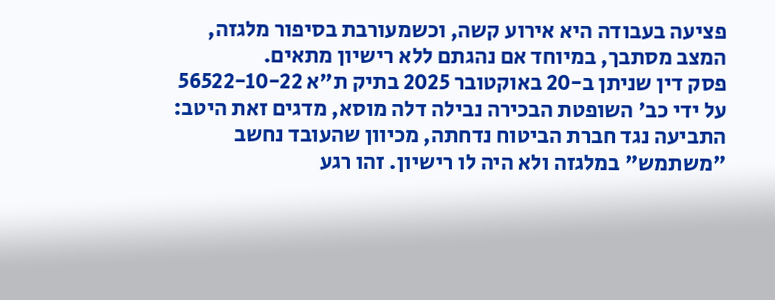פציעה בעבודה היא אירוע קשה, וכשמעורבת בסיפור מלגזה, המצב מסתבך, במיוחד אם נהגתם ללא רישיון מתאים.
פסק דין שניתן ב-20 באוקטובר 2025 בתיק ת"א 56522-10-22 על ידי כב' השופטת הבכירה נבילה דלה מוסא, מדגים זאת היטב: התביעה נגד חברת הביטוח נדחתה, מכיוון שהעובד נחשב "משתמש" במלגזה ולא היה לו רישיון. זהו רגע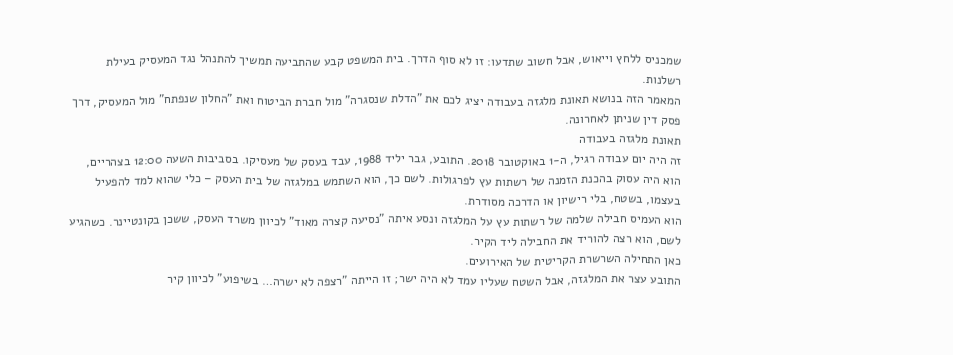שמכניס ללחץ וייאוש, אבל חשוב שתדעו: זו לא סוף הדרך. בית המשפט קבע שהתביעה תמשיך להתנהל נגד המעסיק בעילת רשלנות.
המאמר הזה בנושא תאונת מלגזה בעבודה יציג לכם את "הדלת שנסגרה" מול חברת הביטוח ואת "החלון שנפתח" מול המעסיק, דרך פסק דין שניתן לאחרונה.
תאונת מלגזה בעבודה
זה היה יום עבודה רגיל, ה-1 באוקטובר 2018. התובע, גבר יליד 1988, עבד בעסק של מעסיקו. בסביבות השעה 12:00 בצהריים, הוא היה עסוק בהכנת הזמנה של רשתות עץ לפרגולות. לשם כך, הוא השתמש במלגזה של בית העסק – כלי שהוא למד להפעיל בעצמו, בשטח, בלי רישיון או הדרכה מסודרת.
הוא העמיס חבילה שלמה של רשתות עץ על המלגזה ונסע איתה "נסיעה קצרה מאוד" לכיוון משרד העסק, ששכן בקונטיינר. כשהגיע לשם, הוא רצה להוריד את החבילה ליד הקיר.
כאן התחילה השרשרת הקריטית של האירועים.
התובע עצר את המלגזה, אבל השטח שעליו עמד לא היה ישר; זו הייתה "רצפה לא ישרה… בשיפוע" לכיוון קיר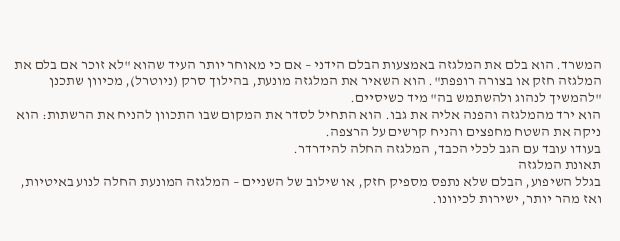המשרד. הוא בלם את המלגזה באמצעות הבלם הידני – אם כי מאוחר יותר העיד שהוא "לא זוכר אם בלם את המלגזה חזק או בצורה רופפת". הוא השאיר את המלגזה מונעת, בהילוך סרק (ניוטרל), מכיוון שתכנן "להמשיך לנהוג ולהשתמש בה" מיד כשיסיים.
הוא ירד מהמלגזה והפנה אליה את גבו. הוא התחיל לסדר את המקום שבו התכוון להניח את הרשתות: הוא ניקה את השטח מחפצים והניח קרשים על הרצפה.
בעודו עובד עם הגב לכלי הכבד, המלגזה החלה להידרדר.
תאונת המלגזה
בגלל השיפוע, הבלם שלא נתפס מספיק חזק, או שילוב של השניים – המלגזה המונעת החלה לנוע באיטיות, ואז מהר יותר, ישירות לכיוונו.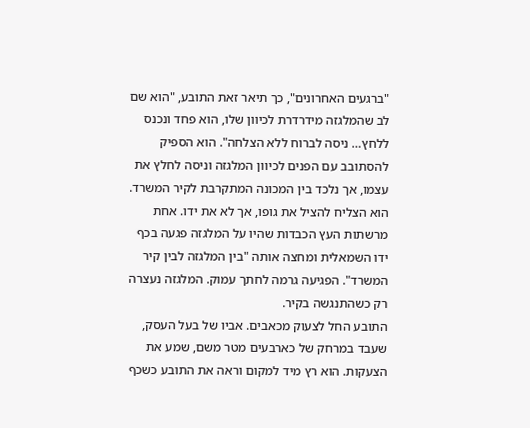"ברגעים האחרונים", כך תיאר זאת התובע, "הוא שם לב שהמלגזה מידרדרת לכיוון שלו, הוא פחד ונכנס ללחץ… ניסה לברוח ללא הצלחה". הוא הספיק להסתובב עם הפנים לכיוון המלגזה וניסה לחלץ את עצמו, אך נלכד בין המכונה המתקרבת לקיר המשרד.
הוא הצליח להציל את גופו, אך לא את ידו. אחת מרשתות העץ הכבדות שהיו על המלגזה פגעה בכף ידו השמאלית ומחצה אותה "בין המלגזה לבין קיר המשרד". הפגיעה גרמה לחתך עמוק. המלגזה נעצרה רק כשהתנגשה בקיר.
התובע החל לצעוק מכאבים. אביו של בעל העסק, שעבד במרחק של כארבעים מטר משם, שמע את הצעקות. הוא רץ מיד למקום וראה את התובע כשכף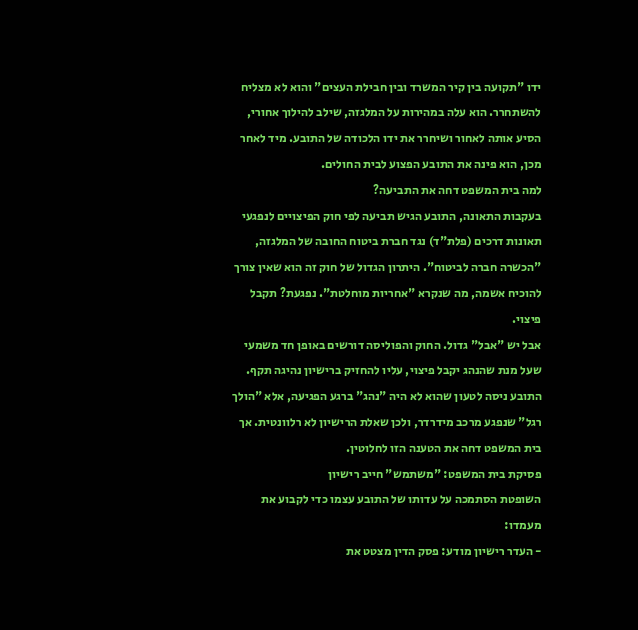ידו "תקועה בין קיר המשרד ובין חבילת העצים" והוא לא מצליח להשתחרר. הוא עלה במהירות על המלגזה, שילב להילוך אחורי, הסיע אותה לאחור ושיחרר את ידו הלכודה של התובע. מיד לאחר מכן, הוא פינה את התובע הפצוע לבית החולים.
למה בית המשפט דחה את התביעה?
בעקבות התאונה, התובע הגיש תביעה לפי חוק הפיצויים לנפגעי תאונות דרכים (פלת"ד) נגד חברת ביטוח החובה של המלגזה, "הכשרה חברה לביטוח". היתרון הגדול של חוק זה הוא שאין צורך להוכיח אשמה, מה שנקרא "אחריות מוחלטת". נפגעת? תקבל פיצוי.
אבל יש "אבל" גדול. החוק והפוליסה דורשים באופן חד משמעי שעל מנת שהנהג יקבל פיצוי, עליו להחזיק ברישיון נהיגה תקף. התובע ניסה לטעון שהוא לא היה "נהג" ברגע הפגיעה, אלא "הולך רגל" שנפגע מרכב מידרדר, ולכן שאלת הרישיון לא רלוונטית. אך בית המשפט דחה את הטענה הזו לחלוטין.
פסיקת בית המשפט: "משתמש" חייב רישיון
השופטת הסתמכה על עדותו של התובע עצמו כדי לקבוע את מעמדו:
- העדר רישיון מודע: פסק הדין מצטט את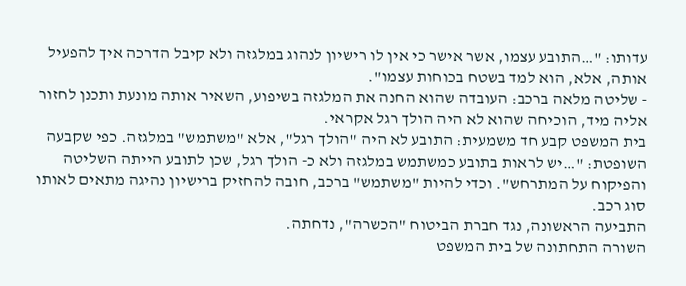עדותו: "…התובע עצמו, אשר אישר כי אין לו רישיון לנהוג במלגזה ולא קיבל הדרכה איך להפעיל אותה, אלא, הוא למד בשטח בכוחות עצמו".
- שליטה מלאה ברכב: העובדה שהוא החנה את המלגזה בשיפוע, השאיר אותה מונעת ותכנן לחזור אליה מיד, הוכיחה שהוא לא היה הולך רגל אקראי.
בית המשפט קבע חד משמעית: התובע לא היה "הולך רגל", אלא "משתמש" במלגזה. כפי שקבעה השופטת: "…יש לראות בתובע כמשתמש במלגזה ולא כ- הולך רגל, שכן לתובע הייתה השליטה והפיקוח על המתרחש". וכדי להיות "משתמש" ברכב, חובה להחזיק ברישיון נהיגה מתאים לאותו סוג רכב.
התביעה הראשונה, נגד חברת הביטוח "הכשרה", נדחתה.
השורה התחתונה של בית המשפט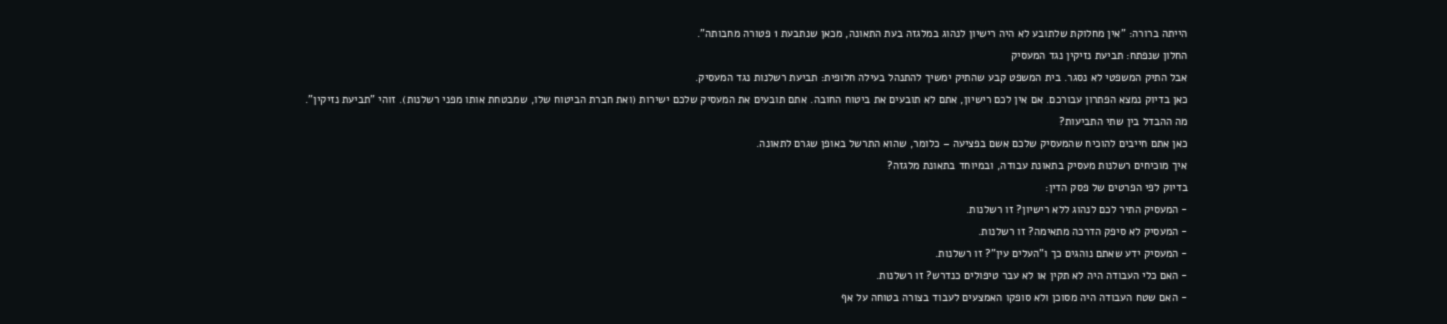הייתה ברורה: "אין מחלוקת שלתובע לא היה רישיון לנהוג במלגזה בעת התאונה, מכאן שנתבעת 1 פטורה מחבותה".
החלון שנפתח: תביעת נזיקין נגד המעסיק
אבל התיק המשפטי לא נסגר. בית המשפט קבע שהתיק ימשיך להתנהל בעילה חלופית: תביעת רשלנות נגד המעסיק.
כאן בדיוק נמצא הפתרון עבורכם. אם אין לכם רישיון, אתם לא תובעים את ביטוח החובה. אתם תובעים את המעסיק שלכם ישירות (ואת חברת הביטוח שלו, שמבטחת אותו מפני רשלנות). זוהי "תביעת נזיקין".
מה ההבדל בין שתי התביעות?
כאן אתם חייבים להוכיח שהמעסיק שלכם אשם בפציעה – כלומר, שהוא התרשל באופן שגרם לתאונה.
איך מוכיחים רשלנות מעסיק בתאונת עבודה, ובמיוחד בתאונת מלגזה?
בדיוק לפי הפרטים של פסק הדין:
- המעסיק התיר לכם לנהוג ללא רישיון? זו רשלנות.
- המעסיק לא סיפק הדרכה מתאימה? זו רשלנות.
- המעסיק ידע שאתם נוהגים כך ו"העלים עין"? זו רשלנות.
- האם כלי העבודה היה לא תקין או לא עבר טיפולים כנדרש? זו רשלנות.
- האם שטח העבודה היה מסוכן ולא סופקו האמצעים לעבוד בצורה בטוחה על אף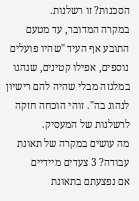הסכנות? זו רשלנות.
במקרה המדובר, עד מטעם התובע אף העיד "שהיו פועלים נוספים, אפילו קטינים, שנהגו במלגזה מבלי שהיה להם רישיון לנהוג בה". זוהי הוכחה חזקה לרשלנות של המעסיק.
מה עושים במקרה של תאונת עבודה? 3 צעדים מיידיים
אם נפצעתם בתאונת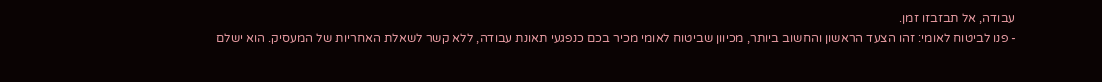עבודה, אל תבזבזו זמן.
- פנו לביטוח לאומי: זהו הצעד הראשון והחשוב ביותר, מכיוון שביטוח לאומי מכיר בכם כנפגעי תאונת עבודה, ללא קשר לשאלת האחריות של המעסיק. הוא ישלם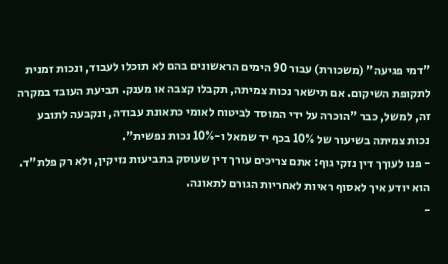"דמי פגיעה" (משכורת) עבור 90 הימים הראשונים בהם לא תוכלו לעבוד, ונכות זמנית לתקופת השיקום. אם תישאר נכות צמיתה, תקבלו קצבה או מענק. תביעת העובד במקרה זה, למשל, כבר "הוכרה על ידי המוסד לביטוח לאומי כתאונת עבודה, ונקבעה לתובע נכות צמיתה בשיעור של 10% בכף יד שמאל ו-10% נכות נפשית".
- פנו לעוךך דין נזקי גוף: אתם צריכים עורך דין שעוסק בתביעות נזיקין, ולא רק פלת"ד. הוא יודע איך לאסוף ראיות לאחריות הגורם לתאונה.
-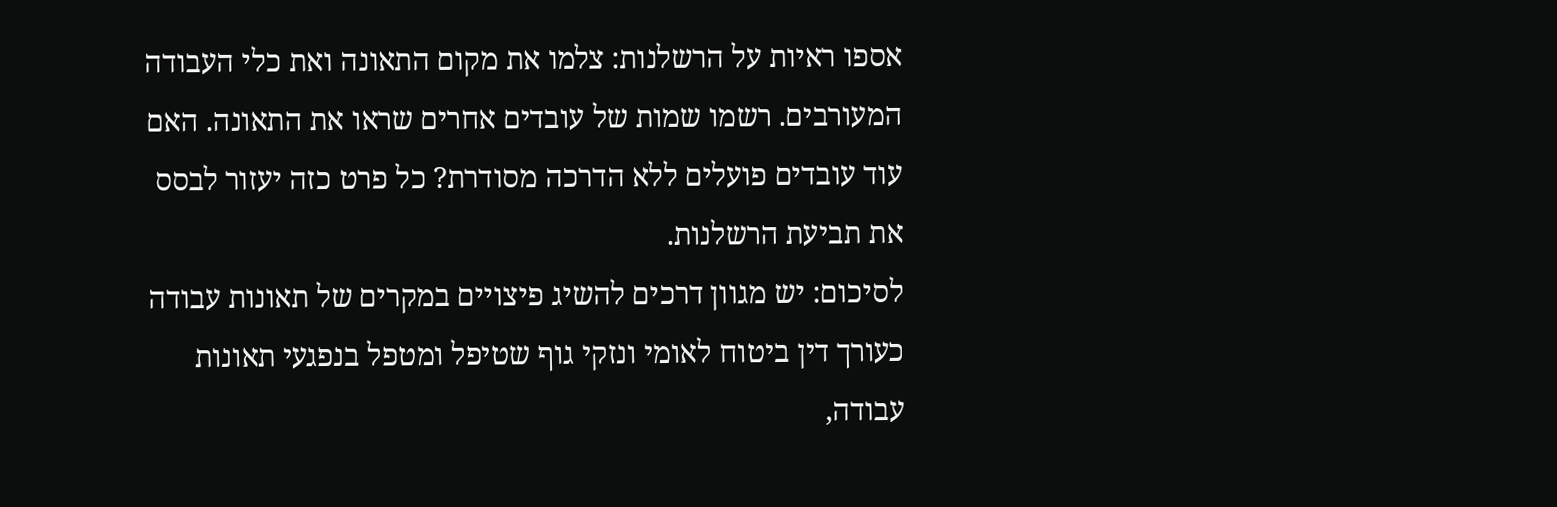אספו ראיות על הרשלנות: צלמו את מקום התאונה ואת כלי העבודה המעורבים. רשמו שמות של עובדים אחרים שראו את התאונה. האם עוד עובדים פועלים ללא הדרכה מסודרת? כל פרט כזה יעזור לבסס את תביעת הרשלנות.
לסיכום: יש מגוון דרכים להשיג פיצויים במקרים של תאונות עבודה
כעורך דין ביטוח לאומי ונזקי גוף שטיפל ומטפל בנפגעי תאונות עבודה,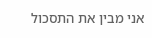אני מבין את התסכול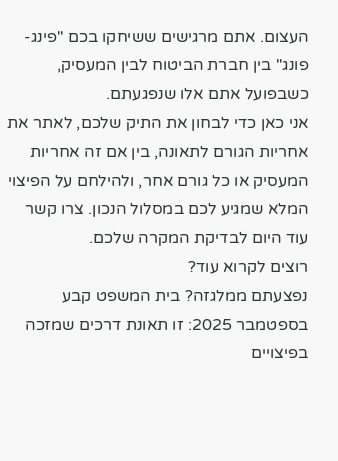העצום. אתם מרגישים ששיחקו בכם "פינג-פונג" בין חברת הביטוח לבין המעסיק, כשבפועל אתם אלו שנפגעתם.
אני כאן כדי לבחון את התיק שלכם, לאתר את אחריות הגורם לתאונה, בין אם זה אחריות המעסיק או כל גורם אחר, ולהילחם על הפיצוי המלא שמגיע לכם במסלול הנכון. צרו קשר עוד היום לבדיקת המקרה שלכם.
רוצים לקרוא עוד?
נפצעתם ממלגזה? בית המשפט קבע בספטמבר 2025: זו תאונת דרכים שמזכה בפיצויים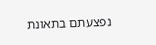נפצעתם בתאונת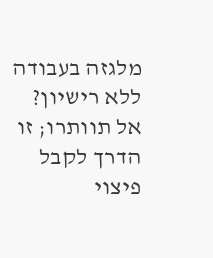מלגזה בעבודה ללא רישיון? אל תוותרו; זו הדרך לקבל פיצוי